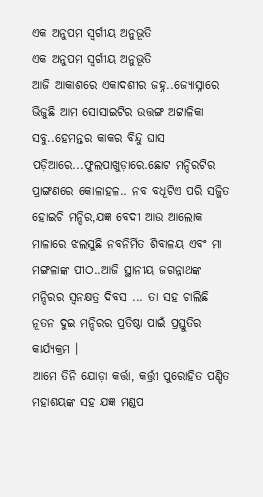ଏକ ଅନୁପମ ସ୍ୱର୍ଗୀୟ ଅନୁଭୂତି
ଏକ ଅନୁପମ ସ୍ୱର୍ଗୀୟ ଅନୁଭୂତି
ଆଜି ଆକାଶରେ ଏକାଦଶୀର ଜହ୍ନ..ଜ୍ୟୋସ୍ନାରେ ଭିଜୁଛି ଆମ ସୋସାଇଟିର ଉତ୍ତଙ୍ଗ ଅଟ୍ଟାଳିକା ସବୁ..ହେମନ୍ତର କାକର ବିନ୍ଦୁ ଘାସ ପଡ଼ିଆରେ...ଫୁଲପାଖୁଡ଼ାରେ.ଛୋଟ ମନ୍ଦିରଟିର ପ୍ରାଙ୍ଗଣରେ କୋଳାହଳ.. ନବ ବଧୂଟିଏ ପରି ସଜ୍ଜିତ ହୋଇଚି ମନ୍ଦିର,ଯଜ୍ଞ ବେଦୀ ଆଉ ଆଲୋକ ମାଳାରେ ଝଲସୁଛି ନବନିର୍ମିତ ଶିବାଳୟ ଏବଂ ମା ମଙ୍ଗଳାଙ୍କ ପୀଠ..ଆଜି ସ୍ଥାନୀୟ ଜଗନ୍ନାଥଙ୍କ ମନ୍ଦିରର ସ୍ଵନକ୍ଷତ୍ର ଦିବସ ... ତା ସହ ଚାଲିଛି ନୂତନ ଦୁଇ ମନ୍ଦିରର ପ୍ରତିଷ୍ଠା ପାଇଁ ପ୍ରସ୍ତୁତିର କାର୍ଯ୍ୟକ୍ରମ ।
ଆମେ ତିନି ଯୋଡ଼ା କର୍ତ୍ତା, କର୍ତ୍ତ୍ରୀ ପୁରୋହିତ ପଣ୍ଡିତ ମହାଶୟଙ୍କ ସହ ଯଜ୍ଞ ମଣ୍ଡପ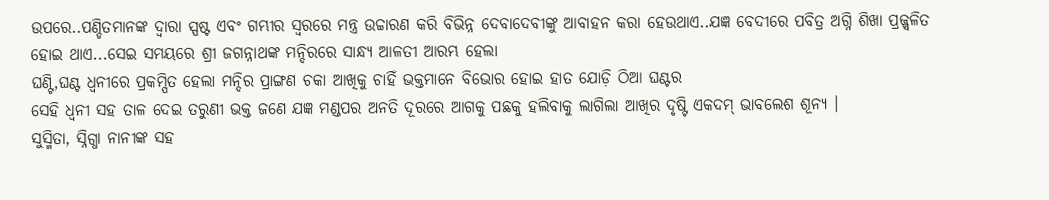ଉପରେ..ପଣ୍ଡିତମାନଙ୍କ ଦ୍ଵାରା ସ୍ପଷ୍ଟ ଏବଂ ଗମ୍ଭୀର ସ୍ୱରରେ ମନ୍ତ୍ର ଉଚ୍ଚାରଣ କରି ବିଭିନ୍ନ ଦେବାଦେବୀଙ୍କୁ ଆବାହନ କରା ହେଉଥାଏ..ଯଜ୍ଞ ବେଦୀରେ ପବିତ୍ର ଅଗ୍ନି ଶିଖା ପ୍ରଜ୍ଜ୍ଵଳିତ ହୋଇ ଥାଏ...ସେଇ ସମୟରେ ଶ୍ରୀ ଜଗନ୍ନାଥଙ୍କ ମନ୍ଦିରରେ ସାନ୍ଧ୍ୟ ଆଳତୀ ଆରମ୍ଭ ହେଲା
ଘଣ୍ଟି,ଘଣ୍ଟ ଧ୍ୱନୀରେ ପ୍ରକମ୍ପିତ ହେଲା ମନ୍ଦିର ପ୍ରାଙ୍ଗଣ ଚକା ଆଖିକୁ ଚାହିଁ ଭକ୍ତମାନେ ବିଭୋର ହୋଇ ହାତ ଯୋଡ଼ି ଠିଆ ଘଣ୍ଟର
ସେହି ଧ୍ଵନୀ ସହ ତାଳ ଦେଇ ତରୁଣୀ ଭକ୍ତ ଜଣେ ଯଜ୍ଞ ମଣ୍ଡପର ଅନତି ଦୂରରେ ଆଗକୁ ପଛକୁ ହଲିବାକୁ ଲାଗିଲା ଆଖିର ଦୃଷ୍ଟି ଏକଦମ୍ ଭାବଲେଶ ଶୂନ୍ୟ ।
ସୁସ୍ମିତା, ସ୍ନିଗ୍ଧା ନାନୀଙ୍କ ସହ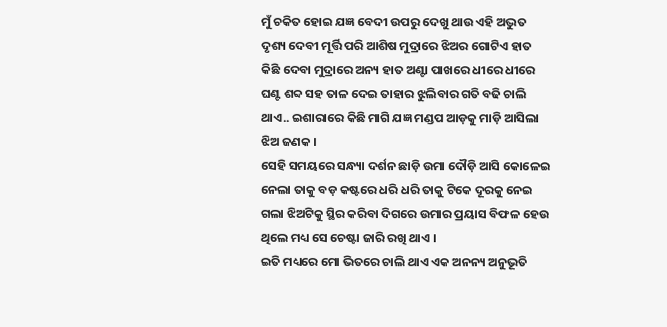ମୁଁ ଚକିତ ହୋଇ ଯଜ୍ଞ ବେଦୀ ଉପରୁ ଦେଖୁ ଥାଉ ଏହି ଅଦ୍ଭୁତ ଦୃଶ୍ୟ ଦେବୀ ମୂର୍ତ୍ତି ପରି ଆଶିଷ ମୁଦ୍ରାରେ ଝିଅର ଗୋଟିଏ ହାତ କିଛି ଦେବା ମୁଦ୍ରାରେ ଅନ୍ୟ ହାତ ଅଣ୍ଟା ପାଖରେ ଧୀରେ ଧୀରେ ଘଣ୍ଟ ଶବ୍ଦ ସହ ତାଳ ଦେଇ ତାହାର ଝୁଲିବାର ଗତି ବଢି ଚାଲି ଥାଏ.. ଇଶାରାରେ କିଛି ମାଗି ଯଜ୍ଞ ମଣ୍ଡପ ଆଡ଼କୁ ମାଡ଼ି ଆସିଲା ଝିଅ ଜଣକ ।
ସେହି ସମୟରେ ସନ୍ଧ୍ୟା ଦର୍ଶନ ଛାଡ଼ି ଉମା ଦୌଡ଼ି ଆସି କୋଳେଇ ନେଲା ତାକୁ ବଡ଼ କଷ୍ଟରେ ଧରି ଧରି ତାକୁ ଟିକେ ଦୂରକୁ ନେଇ ଗଲା ଝିଅଟିକୁ ସ୍ଥିର କରିବା ଦିଗରେ ଉମାର ପ୍ରୟାସ ବିଫଳ ହେଉ ଥିଲେ ମଧ୍ୟ ସେ ଚେଷ୍ଟା ଜାରି ରଖି ଥାଏ ।
ଇତି ମଧ୍ୟରେ ମୋ ଭିତରେ ଚାଲି ଥାଏ ଏକ ଅନନ୍ୟ ଅନୁଭୂତି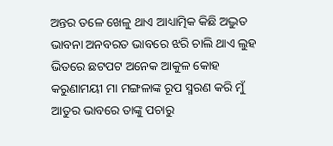ଅନ୍ତର ତଳେ ଖେଳୁ ଥାଏ ଆଧ୍ୟାତ୍ମିକ କିଛି ଅଦ୍ଭୁତ ଭାବନା ଅନବରତ ଭାବରେ ଝରି ଚାଲି ଥାଏ ଲୁହ ଭିତରେ ଛଟପଟ ଅନେକ ଆକୁଳ କୋହ କରୁଣାମୟୀ ମା ମଙ୍ଗଳାଙ୍କ ରୂପ ସ୍ମରଣ କରି ମୁଁ ଆତୁର ଭାବରେ ତାଙ୍କୁ ପଚାରୁ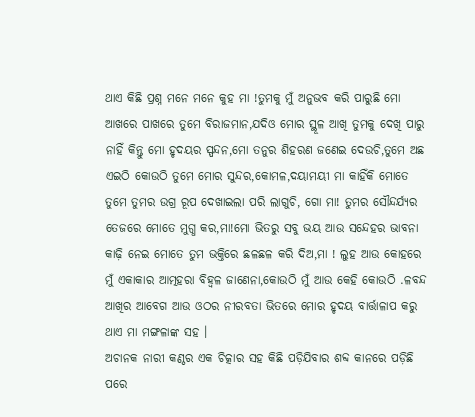ଥାଏ କିଛି ପ୍ରଶ୍ନ ମନେ ମନେ କୁହ ମା !ତୁମକୁ ମୁଁ ଅନୁଭବ କରି ପାରୁଛି ମୋ ଆଖରେ ପାଖରେ ତୁମେ ବିରାଜମାନ,ଯଦିଓ ମୋର ସ୍ଥୂଳ ଆଖି ତୁମକୁ ଦେଖି ପାରୁ ନାହିଁ କିନ୍ତୁ ମୋ ହୃଦୟର ସ୍ପନ୍ଦନ,ମୋ ତନୁର ଶିହରଣ ଜଣେଇ ଦେଉଚି,ତୁମେ ଅଛ ଏଇଠି କୋଉଠି ତୁମେ ମୋର ସୁନ୍ଦର,କୋମଳ,ଦୟାମୟୀ ମା କାହିଁକି ମୋତେ ତୁମେ ତୁମର ଉଗ୍ର ରୂପ ଦେଖାଇଲା ପରି ଲାଗୁଚି, ଗୋ ମା! ତୁମର ସୌନ୍ଦର୍ଯ୍ୟର ତେଜରେ ମୋତେ ମୁଗ୍ଧ କର,ମା!ମୋ ଭିତରୁ ସବୁ ଭୟ ଆଉ ସନ୍ଦେହର ଭାବନା କାଢ଼ି ନେଇ ମୋତେ ତୁମ ଭକ୍ତିରେ ଛଳଛଳ କରି ଦିଅ,ମା ! ଲୁହ ଆଉ କୋହରେ ମୁଁ ଏକାକାର ଆତ୍ମହରା ବିହ୍ୱଳ ଜାଣେନା,କୋଉଠି ମୁଁ ଆଉ କେହି କୋଉଠି .ଳବନ୍ଦ ଆଖିର ଆବେଗ ଆଉ ଓଠର ନୀରବତା ଭିତରେ ମୋର ହୃଦୟ ବାର୍ତ୍ତାଳାପ କରୁ ଥାଏ ମା ମଙ୍ଗଳାଙ୍କ ସହ ।
ଅଚାନକ ନାରୀ କଣ୍ଠର ଏକ ଚିତ୍କାର ସହ କିଛି ପଡ଼ିଯିବାର ଶବ୍ଦ କାନରେ ପଡ଼ିଛି ପରେ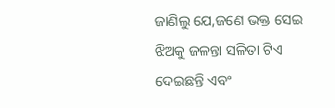ଜାଣିଲୁ ଯେ,ଜଣେ ଭକ୍ତ ସେଇ ଝିଅକୁ ଜଳନ୍ତା ସଳିତା ଟିଏ ଦେଇଛନ୍ତି ଏବଂ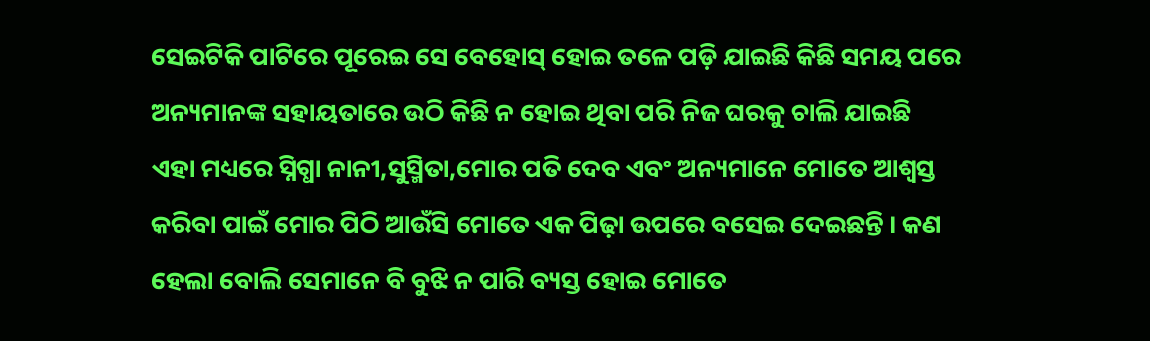ସେଇଟିକି ପାଟିରେ ପୂରେଇ ସେ ବେହୋସ୍ ହୋଇ ତଳେ ପଡ଼ି ଯାଇଛି କିଛି ସମୟ ପରେ ଅନ୍ୟମାନଙ୍କ ସହାୟତାରେ ଉଠି କିଛି ନ ହୋଇ ଥିବା ପରି ନିଜ ଘରକୁ ଚାଲି ଯାଇଛି
ଏହା ମଧ୍ୟରେ ସ୍ନିଗ୍ଧା ନାନୀ,ସୁସ୍ମିତା,ମୋର ପତି ଦେବ ଏବଂ ଅନ୍ୟମାନେ ମୋତେ ଆଶ୍ବସ୍ତ କରିବା ପାଇଁ ମୋର ପିଠି ଆଉଁସି ମୋତେ ଏକ ପିଢ଼ା ଉପରେ ବସେଇ ଦେଇଛନ୍ତି । କଣ ହେଲା ବୋଲି ସେମାନେ ବି ବୁଝି ନ ପାରି ବ୍ୟସ୍ତ ହୋଇ ମୋତେ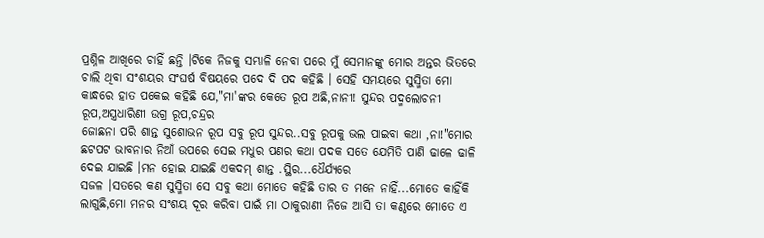ପ୍ରଶ୍ନିଳ ଆଖିରେ ଚାହିଁ ଛନ୍ତି ।ଟିକେ ନିଜକୁ ସମ୍ଭାଳି ନେବା ପରେ ମୁଁ ସେମାନଙ୍କୁ ମୋର ଅନ୍ତର ଭିତରେ ଚାଲି ଥିବା ସଂଶୟର ସଂଘର୍ଷ ବିଷୟରେ ପଦେ ଦି ପଦ କହିଛି । ସେହି ସମୟରେ ସୁସ୍ମିତା ମୋ କାନ୍ଧରେ ହାତ ପକେଇ କହିଛି ଯେ,"ମା'ଙ୍କର କେତେ ରୂପ ଅଛି,ନାନୀ! ସୁନ୍ଦର ପଦ୍ମଲୋଚନୀ ରୂପ,ଅସ୍ତ୍ରଧାରିଣୀ ଉଗ୍ର ରୂପ,ଚନ୍ଦ୍ରର
ଜୋଛନା ପରି ଶାନ୍ତ ସୁଶୋଭନ ରୂପ ସବୁ ରୂପ ସୁନ୍ଦର..ସବୁ ରୂପକୁ ଭଲ ପାଇବା କଥା ,ନା!"ମୋର ଛଟପଟ ଭାବନାର ନିଆଁ ଉପରେ ସେଇ ମଧୁର ପଣର କଥା ପଦକ ସତେ ଯେମିତି ପାଣି ଢାଳେ ଢାଳି ଦେଇ ଯାଇଛି ।ମନ ହୋଇ ଯାଇଛି ଏକଦମ୍ ଶାନ୍ତ .ସ୍ଥିର...ଧୈର୍ଯ୍ୟରେ
ସଜଳ ।ସତରେ କଣ ସୁସ୍ମିତା ସେ ସବୁ କଥା ମୋତେ କହିଛି ତାର ତ ମନେ ନାହିଁ...ମୋତେ କାହିଁକି ଲାଗୁଛି,ମୋ ମନର ସଂଶୟ ଦୂର କରିବା ପାଇଁ ମା ଠାକୁରାଣୀ ନିଜେ ଆସି ତା କଣ୍ଠରେ ମୋତେ ଏ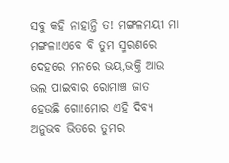ସବୁ କହି ନାହାନ୍ତି ତ! ମଙ୍ଗଳମୟୀ ମା ମଙ୍ଗଳା!ଏବେ ବି ତୁମ ସ୍ମରଣରେ ଦେହରେ ମନରେ ଭୟ,ଭକ୍ତି ଆଉ ଭଲ ପାଇବାର ରୋମାଞ୍ଚ ଜାତ ହେଉଛି ଗୋ!ମୋର ଏହି ଦିବ୍ୟ ଅନୁଭବ ଭିତରେ ତୁମର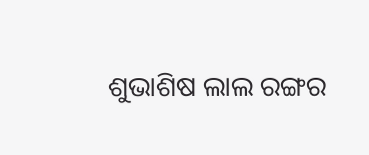ଶୁଭାଶିଷ ଲାଲ ରଙ୍ଗର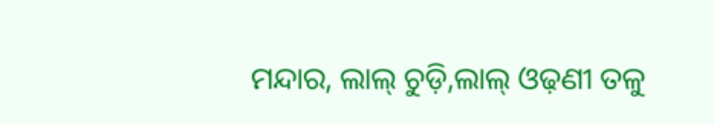ମନ୍ଦାର, ଲାଲ୍ ଚୁଡ଼ି,ଲାଲ୍ ଓଢ଼ଣୀ ତଳୁ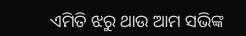ଏମିତି ଝରୁ ଥାଉ ଆମ ସଭିଙ୍କ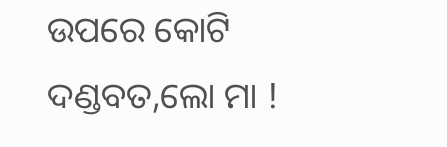ଉପରେ କୋଟି ଦଣ୍ଡବତ,ଲୋ ମା !